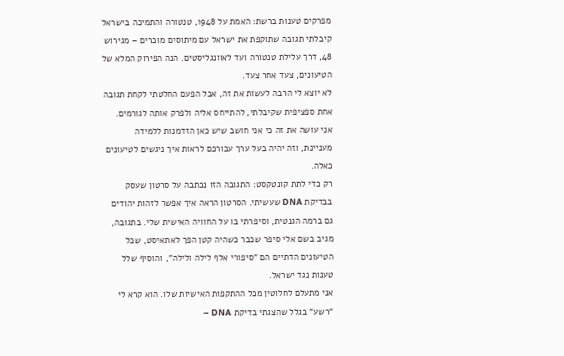מפרקים טענות ברשת: האמת על 1948, טנטורה והתמיכה בישראל
קיבלתי תגובה שתוקפת את ישראל עם מיתוסים מוכרים – מגירוש 48, דרך עלילת טנטורה ועד לאוונגליסטים. הנה הפירוק המלא של הטיעונים, צעד אחר צעד.
לא יוצא לי הרבה לעשות את זה, אבל הפעם החלטתי לקחת תגובה אחת ספציפית שקיבלתי, להתייחס אליה ולפרק אותה לגורמים. אני עושה את זה כי אני חושב שיש כאן הזדמנות ללמידה מעניינת, וזה יהיה בעל ערך עבורכם לראות איך ניגשים לטיעונים כאלה.
רק כדי לתת קונטקסט: התגובה הזו נכתבה על סרטון שעסק בבדיקת DNA שעשיתי. הסרטון הראה איך אפשר לזהות יהודים גם ברמה הגנטית, וסיפרתי בו על החוויה האישית שלי. בתגובה, מגיב בשם אלי סיפר שכבר כשהיה קטן הפך לאתאיסט, שכל הטיעונים הדתיים הם "סיפורי אלף לילה ולילה", והוסיף שלל טענות נגד ישראל.
אני מתעלם לחלוטין מכל ההתקפות האישיות שלו. הוא קרא לי "רשע" בגלל שהצגתי בדיקת DNA –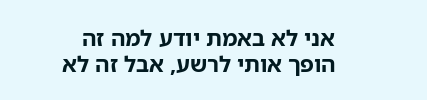אני לא באמת יודע למה זה הופך אותי לרשע, אבל זה לא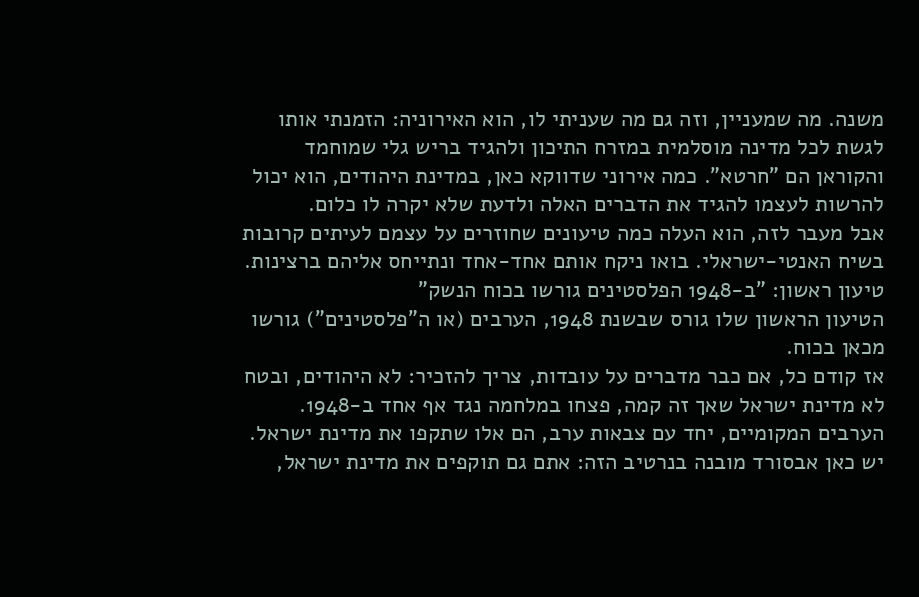משנה. מה שמעניין, וזה גם מה שעניתי לו, הוא האירוניה: הזמנתי אותו לגשת לכל מדינה מוסלמית במזרח התיכון ולהגיד בריש גלי שמוחמד והקוראן הם "חרטא". כמה אירוני שדווקא כאן, במדינת היהודים, הוא יכול להרשות לעצמו להגיד את הדברים האלה ולדעת שלא יקרה לו כלום.
אבל מעבר לזה, הוא העלה כמה טיעונים שחוזרים על עצמם לעיתים קרובות בשיח האנטי-ישראלי. בואו ניקח אותם אחד-אחד ונתייחס אליהם ברצינות.
טיעון ראשון: "ב-1948 הפלסטינים גורשו בכוח הנשק"
הטיעון הראשון שלו גורס שבשנת 1948, הערבים (או ה"פלסטינים") גורשו מכאן בכוח.
אז קודם כל, אם כבר מדברים על עובדות, צריך להזכיר: לא היהודים, ובטח לא מדינת ישראל שאך זה קמה, פצחו במלחמה נגד אף אחד ב-1948. הערבים המקומיים, יחד עם צבאות ערב, הם אלו שתקפו את מדינת ישראל. יש כאן אבסורד מובנה בנרטיב הזה: אתם גם תוקפים את מדינת ישראל,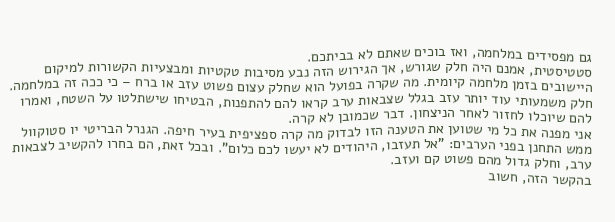גם מפסידים במלחמה, ואז בוכים שאתם לא בביתכם.
סטטיסטית, אמנם היה חלק שגורש, אך הגירוש הזה נבע מסיבות טקטיות ומבצעיות הקשורות למיקום היישובים בזמן מלחמה קיומית. מה שקרה בפועל הוא שחלק עצום פשוט עזב או ברח – כי ככה זה במלחמה. חלק משמעותי עוד יותר עזב בגלל שצבאות ערב קראו להם להתפנות, הבטיחו שישתלטו על השטח, ואמרו להם שיוכלו לחזור לאחר הניצחון. דבר שכמובן לא קרה.
אני מפנה את כל מי שטוען את הטענה הזו לבדוק מה קרה ספציפית בעיר חיפה. הגנרל הבריטי יו סטוקוול ממש התחנן בפני הערבים: "אל תעזבו, היהודים לא יעשו לכם כלום". ובכל זאת, הם בחרו להקשיב לצבאות ערב, וחלק גדול מהם פשוט קם ועזב.
בהקשר הזה, חשוב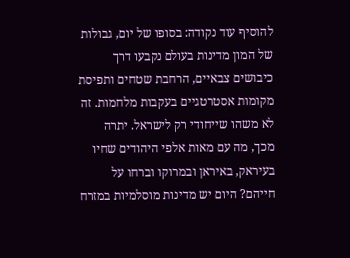להוסיף עוד נקודה: בסופו של יום, גבולות של המון מדינות בעולם נקבעו דרך כיבושים צבאיים, הרחבת שטחים ותפיסת מקומות אסטרטגיים בעקבות מלחמות. זה לא משהו שייחודי רק לישראל. יתרה מכך, מה עם מאות אלפי היהודים שחיו בעיראק, באיראן ובמרוקו וברחו על חייהם? היום יש מדינות מוסלמיות במזרח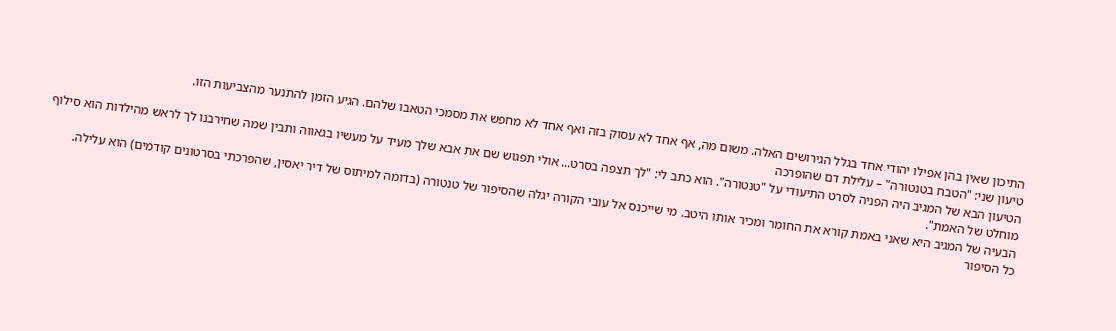התיכון שאין בהן אפילו יהודי אחד בגלל הגירושים האלה. משום מה, אף אחד לא עסוק בזה ואף אחד לא מחפש את מסמכי הטאבו שלהם. הגיע הזמן להתנער מהצביעות הזו.
טיעון שני: "הטבח בטנטורה" – עלילת דם שהופרכה
הטיעון הבא של המגיב היה הפניה לסרט התיעודי על "טנטורה". הוא כתב לי: "לך תצפה בסרט... אולי תפגוש שם את אבא שלך מעיד על מעשיו בגאווה ותבין שמה שחירבנו לך לראש מהילדות הוא סילוף מוחלט של האמת".
הבעיה של המגיב היא שאני באמת קורא את החומר ומכיר אותו היטב. מי שייכנס אל עובי הקורה יגלה שהסיפור של טנטורה (בדומה למיתוס של דיר יאסין, שהפרכתי בסרטונים קודמים) הוא עלילה.
כל הסיפור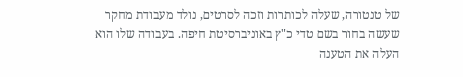של טנטורה, שעלה לכותרות וזכה לסרטים, נולד מעבודת מחקר שעשה בחור בשם טדי כ"ץ באוניברסיטת חיפה. בעבודה שלו הוא העלה את הטענה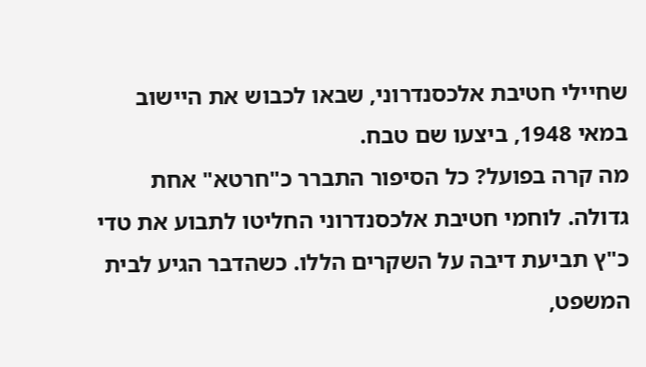שחיילי חטיבת אלכסנדרוני, שבאו לכבוש את היישוב במאי 1948, ביצעו שם טבח.
מה קרה בפועל? כל הסיפור התברר כ"חרטא" אחת גדולה. לוחמי חטיבת אלכסנדרוני החליטו לתבוע את טדי כ"ץ תביעת דיבה על השקרים הללו. כשהדבר הגיע לבית המשפט,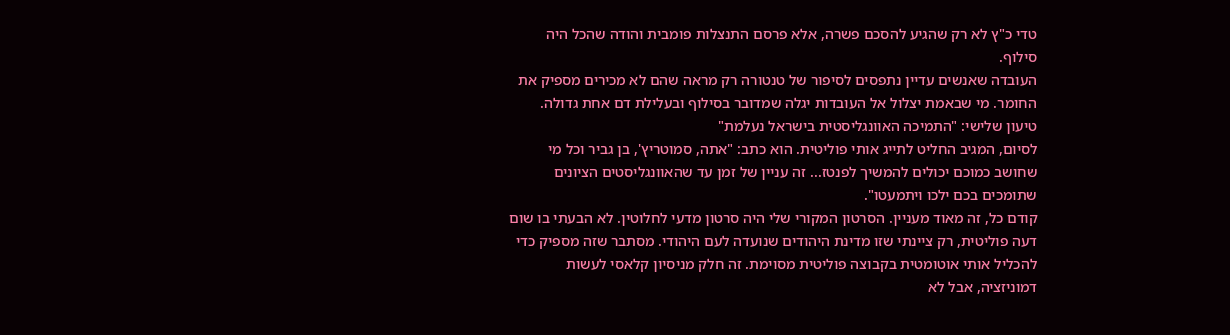טדי כ"ץ לא רק שהגיע להסכם פשרה, אלא פרסם התנצלות פומבית והודה שהכל היה סילוף.
העובדה שאנשים עדיין נתפסים לסיפור של טנטורה רק מראה שהם לא מכירים מספיק את החומר. מי שבאמת יצלול אל העובדות יגלה שמדובר בסילוף ובעלילת דם אחת גדולה.
טיעון שלישי: "התמיכה האוונגליסטית בישראל נעלמת"
לסיום, המגיב החליט לתייג אותי פוליטית. הוא כתב: "אתה, סמוטריץ', בן גביר וכל מי שחושב כמוכם יכולים להמשיך לפנטז... זה עניין של זמן עד שהאוונגליסטים הציונים שתומכים בכם ילכו ויתמעטו".
קודם כל, זה מאוד מעניין. הסרטון המקורי שלי היה סרטון מדעי לחלוטין. לא הבעתי בו שום דעה פוליטית, רק ציינתי שזו מדינת היהודים שנועדה לעם היהודי. מסתבר שזה מספיק כדי להכליל אותי אוטומטית בקבוצה פוליטית מסוימת. זה חלק מניסיון קלאסי לעשות דמוניזציה, אבל לא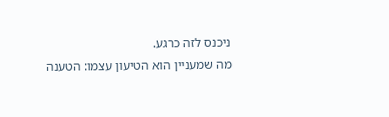ניכנס לזה כרגע.
מה שמעניין הוא הטיעון עצמו: הטענה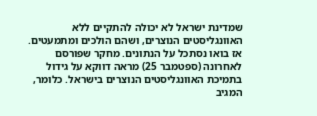שמדינת ישראל לא יכולה להתקיים ללא האוונגליסטים הנוצרים, ושהם הולכים ומתמעטים.
אז בואו נסתכל על הנתונים. מחקר שפורסם לאחרונה (ספטמבר 25) מראה דווקא על גידול בתמיכת האוונגליסטים הנוצרים בישראל. כלומר, המגיב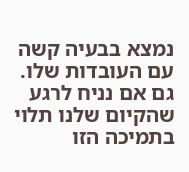נמצא בבעיה קשה עם העובדות שלו. גם אם נניח לרגע שהקיום שלנו תלוי בתמיכה הזו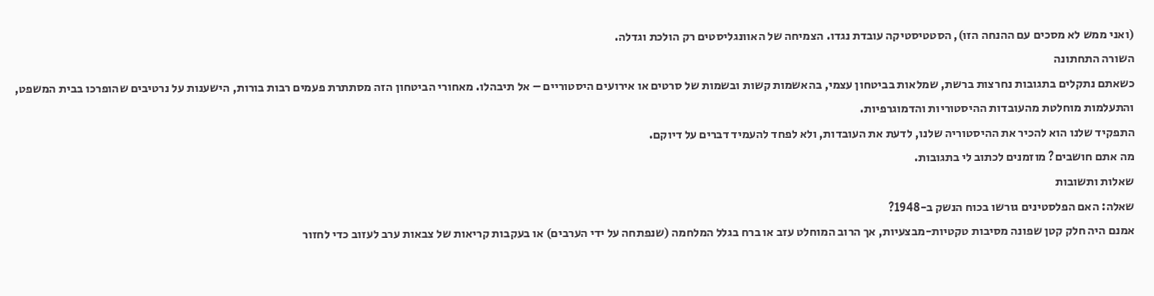(ואני ממש לא מסכים עם ההנחה הזו), הסטטיסטיקה עובדת נגדו. הצמיחה של האוונגליסטים רק הולכת וגדלה.
השורה התחתונה
כשאתם נתקלים בתגובות נחרצות ברשת, שמלאות בביטחון עצמי, בהאשמות קשות ובשמות של סרטים או אירועים היסטוריים – אל תיבהלו. מאחורי הביטחון הזה מסתתרת פעמים רבות בורות, הישענות על נרטיבים שהופרכו בבית המשפט, והתעלמות מוחלטת מהעובדות ההיסטוריות והדמוגרפיות.
התפקיד שלנו הוא להכיר את ההיסטוריה שלנו, לדעת את העובדות, ולא לפחד להעמיד דברים על דיוקם.
מה אתם חושבים? מוזמנים לכתוב לי בתגובות.
שאלות ותשובות
שאלה: האם הפלסטינים גורשו בכוח הנשק ב-1948?
אמנם היה חלק קטן שפונה מסיבות טקטיות-מבצעיות, אך הרוב המוחלט עזב או ברח בגלל המלחמה (שנפתחה על ידי הערבים) או בעקבות קריאות של צבאות ערב לעזוב כדי לחזור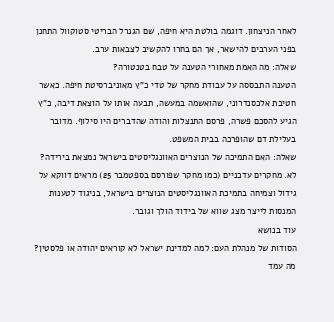לאחר הניצחון. דוגמה בולטת היא חיפה, שם הגנרל הבריטי סטוקוול התחנן בפני הערבים להישאר, אך הם בחרו להקשיב לצבאות ערב.
שאלה: מה האמת מאחורי הטענה על טבח בטנטורה?
הטענה התבססה על עבודת מחקר של טדי כ"ץ מאוניברסיטת חיפה. כאשר חטיבת אלכסנדרוני, שהואשמה במעשה, תבעה אותו על הוצאת דיבה, כ"ץ הגיע להסכם פשרה, פרסם התנצלות והודה שהדברים היו סילוף. מדובר בעלילת דם שהופרכה בבית המשפט.
שאלה: האם התמיכה של הנוצרים האוונגליסטים בישראל נמצאת בירידה?
לא. מחקרים עדכניים (כמו מחקר שפורסם בספטמבר 25) מראים דווקא על גידול וצמיחה בתמיכת האוונגליסטים הנוצרים בישראל, בניגוד לטענות המנסות לייצר מצג שווא של בידוד הולך וגובר.
עוד בנושא
הסודות של מנהלת העם: למה למדינת ישראל לא קוראים יהודה או פלסטין?
מה עמד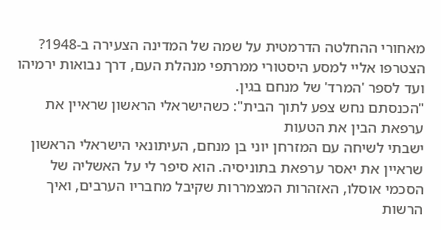מאחורי ההחלטה הדרמטית על שמה של המדינה הצעירה ב-1948? הצטרפו אליי למסע היסטורי ממרתפי מנהלת העם, דרך נבואות ירמיהו ועד לספר 'המרד' של מנחם בגין.
"הכנסתם נחש צפע לתוך הבית": כשהישראלי הראשון שראיין את ערפאת הבין את הטעות
ישבתי לשיחה עם המזרחן יוני בן מנחם, העיתונאי הישראלי הראשון שראיין את יאסר ערפאת בתוניסיה. הוא סיפר לי על האשליה של הסכמי אוסלו, האזהרות המצמררות שקיבל מחבריו הערבים, ואיך הרשות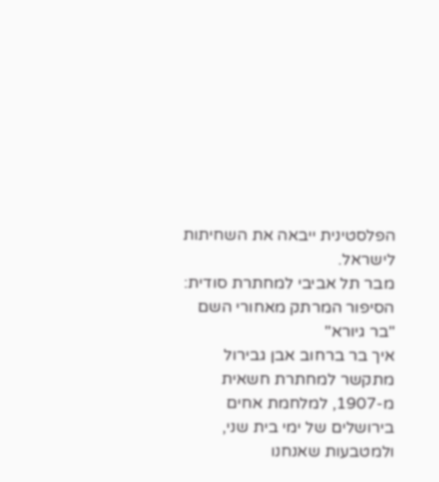הפלסטינית ייבאה את השחיתות לישראל.
מבר תל אביבי למחתרת סודית: הסיפור המרתק מאחורי השם "בר גיורא"
איך בר ברחוב אבן גבירול מתקשר למחתרת חשאית מ-1907, למלחמת אחים בירושלים של ימי בית שני, ולמטבעות שאנחנו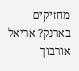מחזיקים בארנק? אריאל אורבוך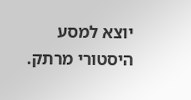יוצא למסע היסטורי מרתק.